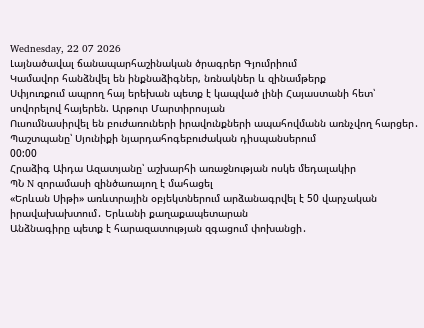Wednesday, 22 07 2026
Լայնածավալ ճանապարհաշինական ծրագրեր Գյումրիում
Կամավոր հանձնվել են ինքնաձիգներ, նռնակներ և զինամթերք
Սփյուռքում ապրող հայ երեխան պետք է կապված լինի Հայաստանի հետ՝ սովորելով հայերեն. Արթուր Մարտիրոսյան
Ուսումնասիրվել են բուժառուների իրավունքների ապահովմանն առնչվող հարցեր․ Պաշտպանը՝ Սյունիքի նյարդահոգեբուժական դիսպանսերում
00:00
Հրաձիգ Աիդա Ազատյանը՝ աշխարհի առաջնության ոսկե մեդալակիր
ՊՆ N զորամասի զինծառայող է մահացել
«Երևան Սիթի» առևտրային օբյեկտներում արձանագրվել է 50 վարչական իրավախախտում․ Երևանի քաղաքապետարան
Անձնագիրը պետք է հարազատության զգացում փոխանցի․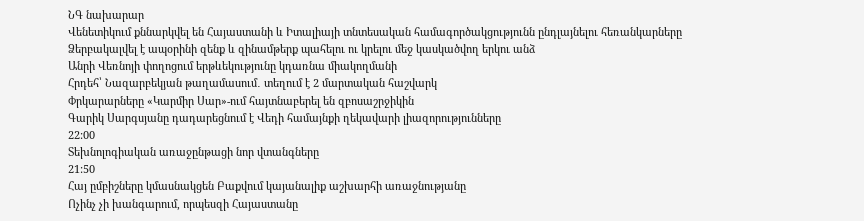ՆԳ նախարար
Վենետիկում քննարկվել են Հայաստանի և Իտալիայի տնտեսական համագործակցությունն ընդլայնելու հեռանկարները
Ձերբակալվել է ապօրինի զենք և զինամթերք պահելու ու կրելու մեջ կասկածվող երկու անձ
Անրի Վեռնոյի փողոցում երթևեկությունը կդառնա միակողմանի
Հրդեհ՝ Նազարբեկյան թաղամասում․ տեղում է 2 մարտական հաշվարկ
Փրկարարները «Կարմիր Սար»-ում հայտնաբերել են զբոսաշրջիկին
Գարիկ Սարգսյանը դադարեցնում է Վեդի համայնքի ղեկավարի լիազորությունները
22:00
Տեխնոլոգիական առաջընթացի նոր վտանգները
21:50
Հայ ըմբիշները կմասնակցեն Բաքվում կայանալիք աշխարհի առաջնությանը
Ոչինչ չի խանգարում, որպեսզի Հայաստանը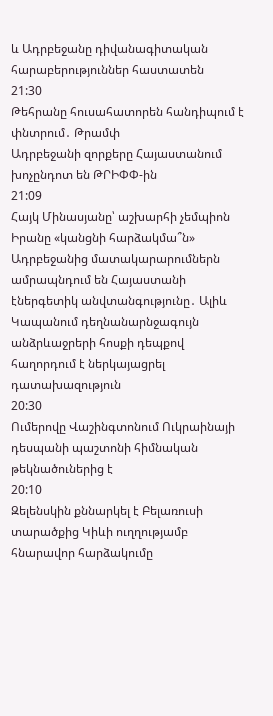և Ադրբեջանը դիվանագիտական հարաբերություններ հաստատեն
21:30
Թեհրանը հուսահատորեն հանդիպում է փնտրում․ Թրամփ
Ադրբեջանի զորքերը Հայաստանում խոչընդոտ են ԹՐԻՓՓ-ին
21:09
Հայկ Մինասյանը՝ աշխարհի չեմպիոն
Իրանը «կանցնի հարձակմա՞ն»
Ադրբեջանից մատակարարումներն ամրապնդում են Հայաստանի էներգետիկ անվտանգությունը․ Ալիև
Կապանում դեղնանարնջագույն անձրևաջրերի հոսքի դեպքով հաղորդում է ներկայացրել դատախազություն
20:30
Ումերովը Վաշինգտոնում Ուկրաինայի դեսպանի պաշտոնի հիմնական թեկնածուներից է
20:10
Զելենսկին քննարկել է Բելառուսի տարածքից Կիևի ուղղությամբ հնարավոր հարձակումը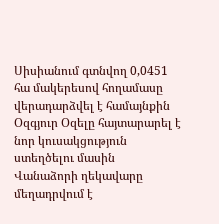Սիսիանում գտնվող 0,0451 հա մակերեսով հողամասը վերադարձվել է համայնքին
Օզգյուր Օզելը հայտարարել է նոր կուսակցություն ստեղծելու մասին
Վանաձորի ղեկավարը մեղադրվում է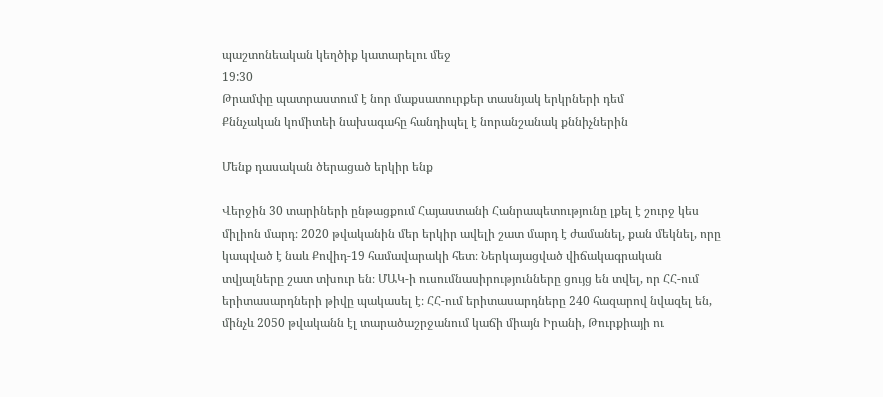պաշտոնեական կեղծիք կատարելու մեջ
19:30
Թրամփը պատրաստում է նոր մաքսատուրքեր տասնյակ երկրների դեմ
Քննչական կոմիտեի նախագահը հանդիպել է նորանշանակ քննիչներին

Մենք դասական ծերացած երկիր ենք

Վերջին 30 տարիների ընթացքում Հայաստանի Հանրապետությունը լքել է շուրջ կես միլիոն մարդ։ 2020 թվականին մեր երկիր ավելի շատ մարդ է ժամանել, քան մեկնել, որը կապված է նաև Քովիդ-19 համավարակի հետ։ Ներկայացված վիճակագրական տվյալները շատ տխուր են։ ՄԱԿ-ի ուսումնասիրությունները ցույց են տվել, որ ՀՀ-ում երիտասարդների թիվը պակասել է։ ՀՀ-ում երիտասարդները 240 հազարով նվազել են, մինչև 2050 թվականն էլ տարածաշրջանում կաճի միայն Իրանի, Թուրքիայի ու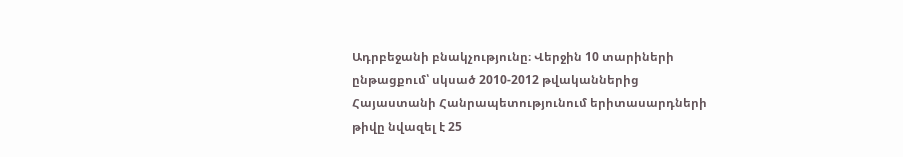Ադրբեջանի բնակչությունը։ Վերջին 10 տարիների ընթացքում՝ սկսած 2010-2012 թվականներից Հայաստանի Հանրապետությունում երիտասարդների թիվը նվազել է 25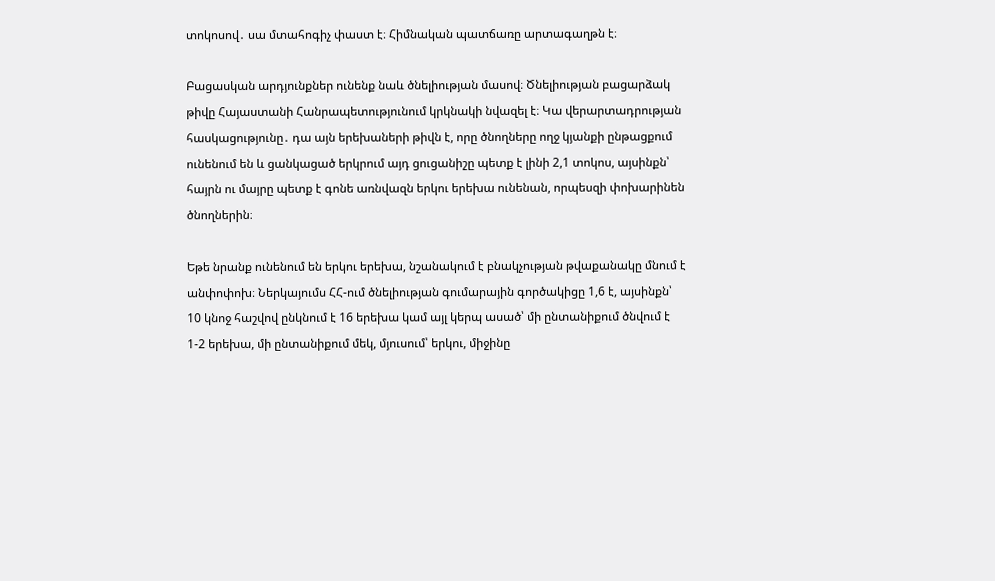տոկոսով․ սա մտահոգիչ փաստ է։ Հիմնական պատճառը արտագաղթն է։

Բացասկան արդյունքներ ունենք նաև ծնելիության մասով։ Ծնելիության բացարձակ թիվը Հայաստանի Հանրապետությունում կրկնակի նվազել է։ Կա վերարտադրության հասկացությունը․ դա այն երեխաների թիվն է, որը ծնողները ողջ կյանքի ընթացքում ունենում են և ցանկացած երկրում այդ ցուցանիշը պետք է լինի 2,1 տոկոս, այսինքն՝ հայրն ու մայրը պետք է գոնե առնվազն երկու երեխա ունենան, որպեսզի փոխարինեն ծնողներին։

Եթե նրանք ունենում են երկու երեխա, նշանակում է բնակչության թվաքանակը մնում է անփոփոխ։ Ներկայումս ՀՀ-ում ծնելիության գումարային գործակիցը 1,6 է, այսինքն՝ 10 կնոջ հաշվով ընկնում է 16 երեխա կամ այլ կերպ ասած՝ մի ընտանիքում ծնվում է 1-2 երեխա, մի ընտանիքում մեկ, մյուսում՝ երկու, միջինը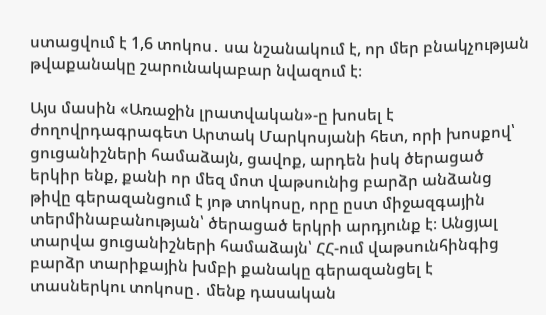ստացվում է 1,6 տոկոս․ սա նշանակում է, որ մեր բնակչության թվաքանակը շարունակաբար նվազում է։

Այս մասին «Առաջին լրատվական»-ը խոսել է ժողովրդագրագետ Արտակ Մարկոսյանի հետ, որի խոսքով՝ ցուցանիշների համաձայն, ցավոք, արդեն իսկ ծերացած երկիր ենք, քանի որ մեզ մոտ վաթսունից բարձր անձանց թիվը գերազանցում է յոթ տոկոսը, որը ըստ միջազգային տերմինաբանության՝ ծերացած երկրի արդյունք է։ Անցյալ տարվա ցուցանիշների համաձայն՝ ՀՀ-ում վաթսունհինգից բարձր տարիքային խմբի քանակը գերազանցել է տասներկու տոկոսը․ մենք դասական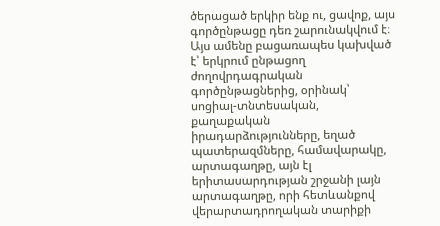ծերացած երկիր ենք ու, ցավոք, այս գործընթացը դեռ շարունակվում է։ Այս ամենը բացառապես կախված է՝ երկրում ընթացող ժողովրդագրական գործընթացներից, օրինակ՝ սոցիալ-տնտեսական, քաղաքական իրադարձությունները, եղած պատերազմները, համավարակը, արտագաղթը, այն էլ երիտասարդության շրջանի լայն արտագաղթը, որի հետևանքով վերարտադրողական տարիքի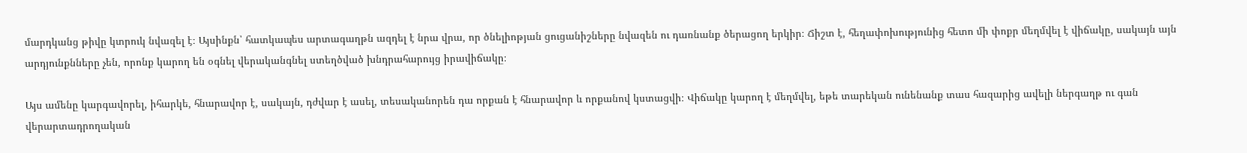մարդկանց թիվը կտրուկ նվազել է։ Այսինքն՝ հատկապես արտագաղթն ազդել է նրա վրա, որ ծնելիոթյան ցուցանիշները նվազեն ու դառնանք ծերացող երկիր։ Ճիշտ է, հեղափոխությունից հետո մի փոքր մեղմվել է վիճակը, սակայն այն արդյունքնները չեն, որոնք կարող են օգնել վերականգնել ստեղծված խնդրահարույց իրավիճակը։

Այս ամենը կարգավորել, իհարկե, հնարավոր է, սակայն, դժվար է ասել, տեսականորեն դա որքան է հնարավոր և որքանով կստացվի։ Վիճակը կարող է մեղմվել, եթե տարեկան ունենանք տաս հազարից ավելի ներգաղթ ու գան վերարտադրողական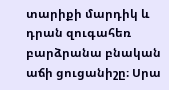տարիքի մարդիկ և դրան զուգահեռ բարձրանա բնական աճի ցուցանիշը։ Սրա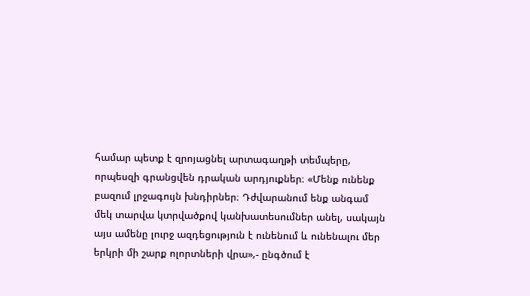համար պետք է զրոյացնել արտագաղթի տեմպերը, որպեսզի գրանցվեն դրական արդյուքներ։ «Մենք ունենք բազում լրջագույն խնդիրներ։ Դժվարանում ենք անգամ մեկ տարվա կտրվածքով կանխատեսումներ անել, սակայն այս ամենը լուրջ ազդեցություն է ունենում և ունենալու մեր երկրի մի շարք ոլորտների վրա»,- ընգծում է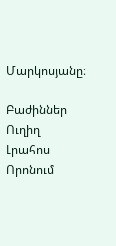Մարկոսյանը։

Բաժիններ
Ուղիղ
Լրահոս
Որոնում